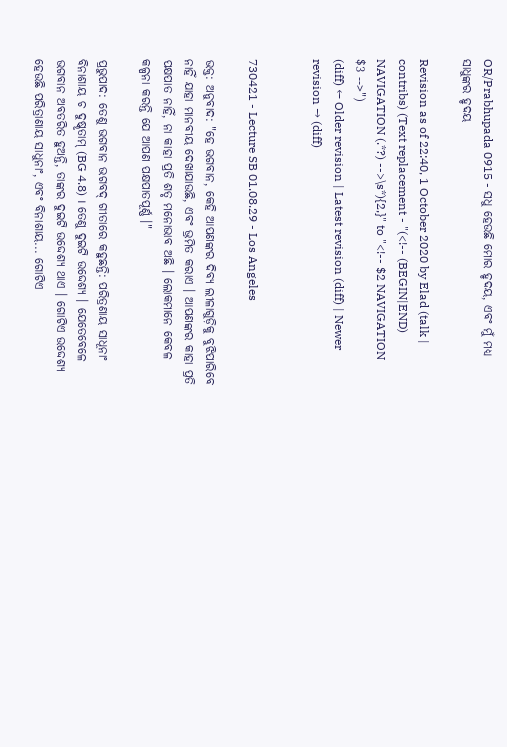OR/Prabhupada 0915 - ସଧୁ ହେଉଛି ମୋର ହୃଦୟ, ଏବଂ ମୁଁ ମଧ୍ୟ ସାଧୁଙ୍କର ହୃଦୟ

Revision as of 22:40, 1 October 2020 by Elad (talk | contribs) (Text replacement - "(<!-- (BEGIN|END) NAVIGATION (.*?) -->\s*){2,}" to "<!-- $2 NAVIGATION $3 -->")
(diff) ← Older revision | Latest revision (diff) | Newer revision → (diff)


730421 - Lecture SB 01.08.29 - Los Angeles

ଭକ୍ତ: ଅନୁବାଦ: "ହେ ଭଗବାନ, କେହି ଆପଣଙ୍କର ଦିବ୍ୟ ଲୀଳାଗୁଡ଼ିକୁ ବୁଝିପାରିବେ ନାହିଁ ଯାହା ମାନବୀୟ ଦେଖାଯାଉଛି, ଏବଂ ଭ୍ରମିତ କରାଏ । ଆପଣଙ୍କର କାହା ପ୍ରତି ପକ୍ଷପାତ ନାହିଁ, ନା କାହା ପ୍ରତି ଶତୃ ମନୋଭାବ ଅଛି । ଲୋକମାନେ କେବଳ କଳ୍ପନା କରନ୍ତି ଯେ ଆପଣ ପକ୍ଷପାତପୂର୍ଣ୍ଣ ।"

ପ୍ରଭୁପାଦ: ତେଣୁ ଭଗବାନ ଭଗବଦ୍ ଗୀତାରେ କହୁଛନ୍ତି: ପରିତ୍ରଣାୟ ସାଧୂନାଂ ବିନାଶାୟ ଚ ଦୁଷ୍କୃତାମ୍ (BG 4.8) । ତେଣୁ ଦୁଇଟି ଉଦ୍ଦେଶ୍ୟ । ଯେତେବେଳେ ଭଗବାନ ଅବତରିତ ହୁଅନ୍ତି, ତାଙ୍କର ଦୁଇଟି ଉଦ୍ଦେଶ୍ୟ ଥାଏ । ଗୋଟିଏ ଉଦ୍ଦେଶ୍ୟ ହେଉଛି ପରିତ୍ରାଣାୟ ସାଧୁନାଂ, ଏବଂ ବିନାଶାୟ... ଗୋଟିଏ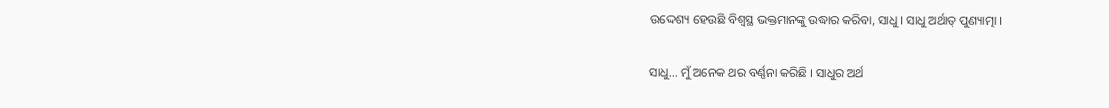ଉଦ୍ଦେଶ୍ୟ ହେଉଛି ବିଶ୍ଵସ୍ଥ ଭକ୍ତମାନଙ୍କୁ ଉଦ୍ଧାର କରିବା, ସାଧୁ । ସାଧୁ ଅର୍ଥାତ୍ ପୁଣ୍ୟାତ୍ମା ।

ସାଧୁ... ମୁଁ ଅନେକ ଥର ବର୍ଣ୍ଣନା କରିଛି । ସାଧୁର ଅର୍ଥ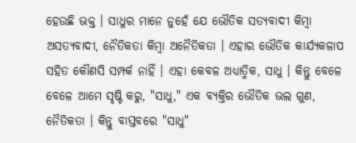ହେଉଛି ଭକ୍ତ । ସାଧୁର ମାନେ ନୁହେଁ ଯେ ଭୌତିକ ସତ୍ୟବାଦୀ କିମ୍ଵା ଅସତ୍ୟବାଦୀ, ନୈତିକତା କିମ୍ଵା ଅନୈତିକତା । ଏହାର ଭୌତିକ କାର୍ଯ୍ୟକଳାପ ସହିତ କୌଣସି ସମ୍ପର୍କ ନାହିଁ । ଏହା କେବଳ ଅଧ୍ୟାତ୍ମିକ, ସାଧୁ । କିନ୍ତୁ ବେଳେ ବେଳେ ଆମେ ସୃଷ୍ଟି କରୁ, "ସାଧୁ," ଏକ ବ୍ୟକ୍ତିର ଭୌତିକ ଭଲ ଗୁଣ, ନୈତିକତା । କିନ୍ତୁ ବାସ୍ତବରେ "ସାଧୁ"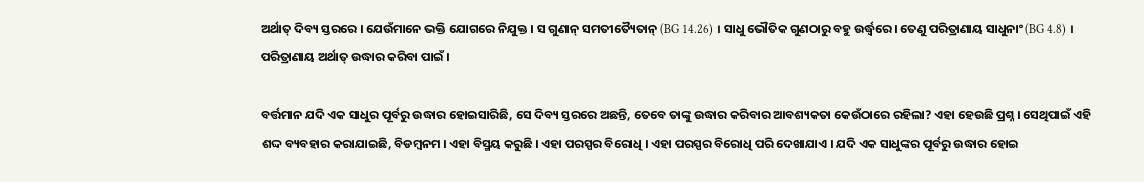ଅର୍ଥାତ୍ ଦିବ୍ୟ ସ୍ତରରେ । ଯେଉଁମାନେ ଭକ୍ତି ଯୋଗରେ ନିଯୁକ୍ତ । ସ ଗୁଣାନ୍ ସମତୀତ୍ୟୈତାନ୍ (BG 14.26) । ସାଧୁ ଭୌତିକ ଗୁଣଠାରୁ ବହୁ ଉର୍ଦ୍ଧ୍ଵରେ । ତେଣୁ ପରିତ୍ରାଣାୟ ସାଧୁନାଂ (BG 4.8) । ପରିତ୍ରାଣାୟ ଅର୍ଥାତ୍ ଉଦ୍ଧାର କରିବା ପାଇଁ ।

ବର୍ତ୍ତମାନ ଯଦି ଏକ ସାଧୁର ପୂର୍ବରୁ ଉଦ୍ଧାର ହୋଇସାରିଛି, ସେ ଦିବ୍ୟ ସ୍ତରରେ ଅଛନ୍ତି, ତେବେ ତାଙ୍କୁ ଉଦ୍ଧାର କରିବାର ଆବଶ୍ୟକତା କେଉଁଠାରେ ରହିଲା? ଏହା ହେଉଛି ପ୍ରଶ୍ନ । ସେଥିପାଇଁ ଏହି ଶଦ୍ଦ ବ୍ୟବହାର କରାଯାଇଛି, ବିଡମ୍ଵନମ । ଏହା ବିସ୍ମୟ କରୁଛି । ଏହା ପରସ୍ପର ବିରୋଧି । ଏହା ପରସ୍ପର ବିରୋଧି ପରି ଦେଖାଯାଏ । ଯଦି ଏକ ସାଧୁଙ୍କର ପୂର୍ବରୁ ଉଦ୍ଧାର ହୋଇ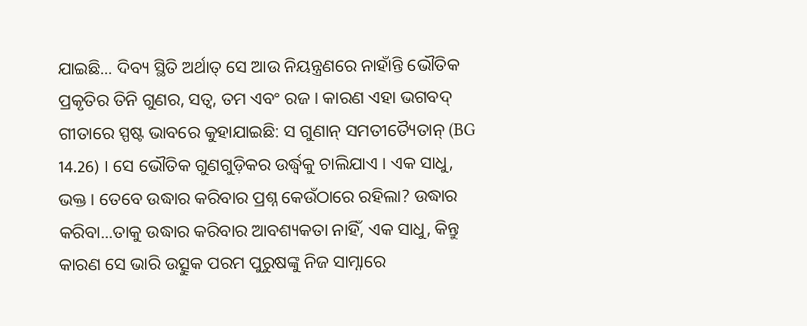ଯାଇଛି... ଦିବ୍ୟ ସ୍ଥିତି ଅର୍ଥାତ୍ ସେ ଆଉ ନିୟନ୍ତ୍ରଣରେ ନାହାଁନ୍ତି ଭୌତିକ ପ୍ରକୃତିର ତିନି ଗୁଣର, ସତ୍ଵ, ତମ ଏବଂ ରଜ । କାରଣ ଏହା ଭଗବଦ୍ ଗୀତାରେ ସ୍ପଷ୍ଟ ଭାବରେ କୁହାଯାଇଛି: ସ ଗୁଣାନ୍ ସମତୀତ୍ୟୈତାନ୍ (BG 14.26) । ସେ ଭୌତିକ ଗୁଣଗୁଡ଼ିକର ଉର୍ଦ୍ଧ୍ଵକୁ ଚାଲିଯାଏ । ଏକ ସାଧୁ, ଭକ୍ତ । ତେବେ ଉଦ୍ଧାର କରିବାର ପ୍ରଶ୍ନ କେଉଁଠାରେ ରହିଲା? ଉଦ୍ଧାର କରିବା...ତାକୁ ଉଦ୍ଧାର କରିବାର ଆବଶ୍ୟକତା ନାହିଁ, ଏକ ସାଧୁ, କିନ୍ତୁ କାରଣ ସେ ଭାରି ଉତ୍ସୁକ ପରମ ପୁରୁଷଙ୍କୁ ନିଜ ସାମ୍ନାରେ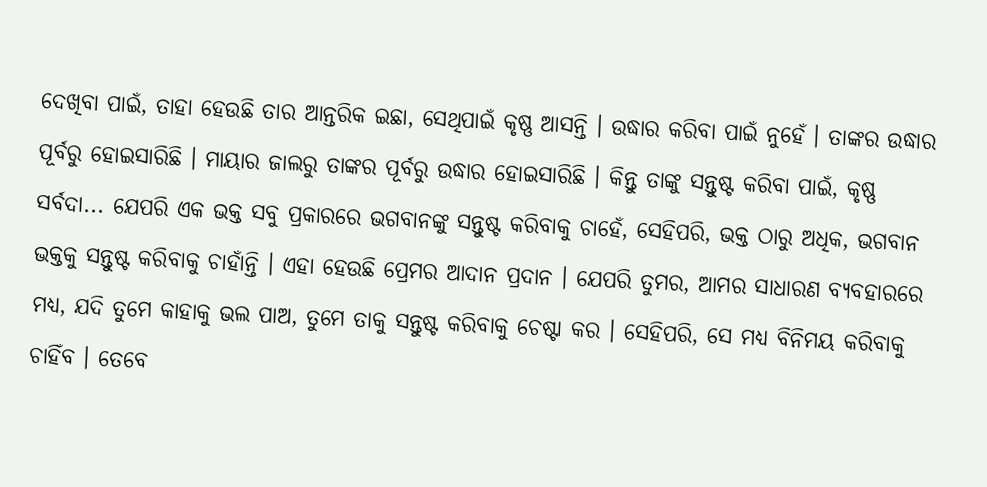ଦେଖିବା ପାଇଁ, ତାହା ହେଉଛି ତାର ଆନ୍ତରିକ ଇଛା, ସେଥିପାଇଁ କୃଷ୍ଣ ଆସନ୍ତି । ଉଦ୍ଧାର କରିବା ପାଇଁ ନୁହେଁ । ତାଙ୍କର ଉଦ୍ଧାର ପୂର୍ବରୁ ହୋଇସାରିଛି । ମାୟାର ଜାଲରୁ ତାଙ୍କର ପୂର୍ବରୁ ଉଦ୍ଧାର ହୋଇସାରିଛି । କିନ୍ତୁ ତାଙ୍କୁ ସନ୍ତୁଷ୍ଟ କରିବା ପାଇଁ, କୃଷ୍ଣ ସର୍ବଦା... ଯେପରି ଏକ ଭକ୍ତ ସବୁ ପ୍ରକାରରେ ଭଗବାନଙ୍କୁ ସନ୍ତୁଷ୍ଟ କରିବାକୁ ଚାହେଁ, ସେହିପରି, ଭକ୍ତ ଠାରୁ ଅଧିକ, ଭଗବାନ ଭକ୍ତକୁ ସନ୍ତୁଷ୍ଟ କରିବାକୁ ଚାହାଁନ୍ତି । ଏହା ହେଉଛି ପ୍ରେମର ଆଦାନ ପ୍ରଦାନ । ଯେପରି ତୁମର, ଆମର ସାଧାରଣ ବ୍ୟବହାରରେ ମଧ୍ୟ, ଯଦି ତୁମେ କାହାକୁ ଭଲ ପାଅ, ତୁମେ ତାକୁ ସନ୍ତୁଷ୍ଟ କରିବାକୁ ଚେଷ୍ଟା କର । ସେହିପରି, ସେ ମଧ୍ୟ ବିନିମୟ କରିବାକୁ ଚାହିଁବ । ତେବେ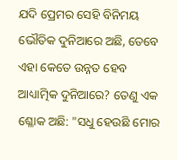ଯଦି ପ୍ରେମର ସେହି ବିନିମୟ ଭୌତିକ ଦୁନିଆରେ ଅଛି, ତେବେ ଏହା କେତେ ଉନ୍ନତ ହେବ ଆଧ୍ୟାତ୍ମିକ ଦୁନିଆରେ? ତେଣୁ ଏକ ଶ୍ଳୋକ ଅଛି: "ସଧୁ ହେଉଛି ମୋର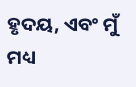ହୃଦୟ, ଏବଂ ମୁଁ ମଧ୍ୟ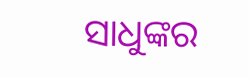ସାଧୁଙ୍କର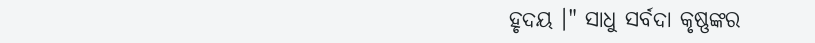ହୃଦୟ ।" ସାଧୁ ସର୍ବଦା କୃଷ୍ଣଙ୍କର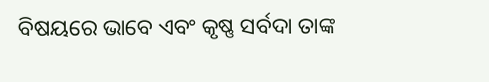ବିଷୟରେ ଭାବେ ଏବଂ କୃଷ୍ଣ ସର୍ବଦା ତାଙ୍କ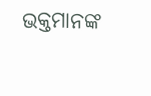ଭକ୍ତମାନଙ୍କ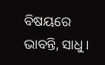ବିଷୟରେ ଭାବନ୍ତି, ସାଧୁ ।